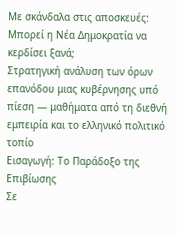Με σκάνδαλα στις αποσκευές: Μπορεί η Νέα Δημοκρατία να κερδίσει ξανά;
Στρατηγική ανάλυση των όρων επανόδου μιας κυβέρνησης υπό πίεση — μαθήματα από τη διεθνή εμπειρία και το ελληνικό πολιτικό τοπίο
Εισαγωγή: Το Παράδοξο της Επιβίωσης
Σε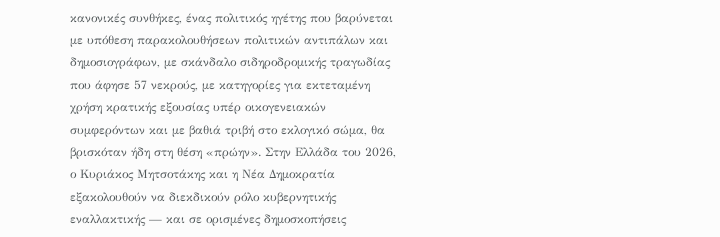κανονικές συνθήκες, ένας πολιτικός ηγέτης που βαρύνεται με υπόθεση παρακολουθήσεων πολιτικών αντιπάλων και δημοσιογράφων, με σκάνδαλο σιδηροδρομικής τραγωδίας που άφησε 57 νεκρούς, με κατηγορίες για εκτεταμένη χρήση κρατικής εξουσίας υπέρ οικογενειακών συμφερόντων και με βαθιά τριβή στο εκλογικό σώμα, θα βρισκόταν ήδη στη θέση «πρώην». Στην Ελλάδα του 2026, ο Κυριάκος Μητσοτάκης και η Νέα Δημοκρατία εξακολουθούν να διεκδικούν ρόλο κυβερνητικής εναλλακτικής — και σε ορισμένες δημοσκοπήσεις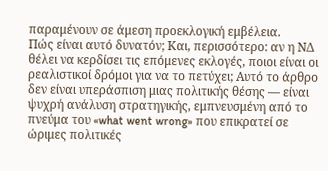παραμένουν σε άμεση προεκλογική εμβέλεια.
Πώς είναι αυτό δυνατόν; Και, περισσότερο: αν η ΝΔ θέλει να κερδίσει τις επόμενες εκλογές, ποιοι είναι οι ρεαλιστικοί δρόμοι για να το πετύχει; Αυτό το άρθρο δεν είναι υπεράσπιση μιας πολιτικής θέσης — είναι ψυχρή ανάλυση στρατηγικής, εμπνευσμένη από το πνεύμα του «what went wrong» που επικρατεί σε ώριμες πολιτικές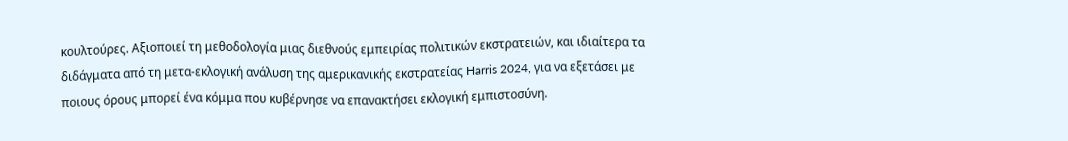κουλτούρες. Αξιοποιεί τη μεθοδολογία μιας διεθνούς εμπειρίας πολιτικών εκστρατειών, και ιδιαίτερα τα διδάγματα από τη μετα-εκλογική ανάλυση της αμερικανικής εκστρατείας Harris 2024, για να εξετάσει με ποιους όρους μπορεί ένα κόμμα που κυβέρνησε να επανακτήσει εκλογική εμπιστοσύνη.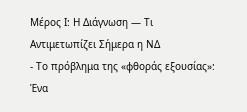Μέρος Ι: Η Διάγνωση — Τι Αντιμετωπίζει Σήμερα η ΝΔ
- Το πρόβλημα της «φθοράς εξουσίας»: Ένα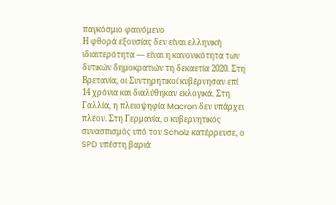παγκόσμιο φαινόμενο
Η φθορά εξουσίας δεν είναι ελληνική ιδιαιτερότητα — είναι η κανονικότητα των δυτικών δημοκρατιών τη δεκαετία 2020. Στη Βρετανία, οι Συντηρητικοί κυβέρνησαν επί 14 χρόνια και διαλύθηκαν εκλογικά. Στη Γαλλία, η πλειοψηφία Macron δεν υπάρχει πλέον. Στη Γερμανία, ο κυβερνητικός συνασπισμός υπό τον Scholz κατέρρευσε, ο SPD υπέστη βαριά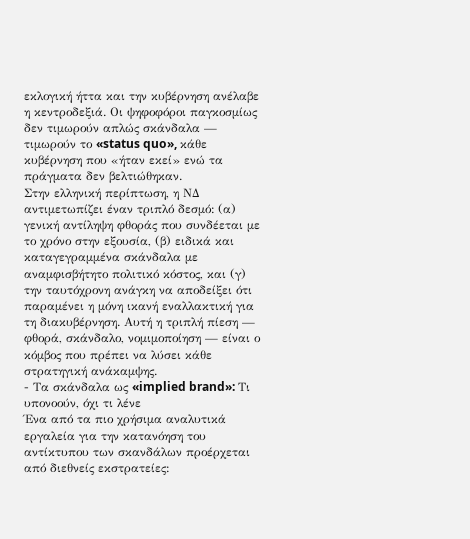εκλογική ήττα και την κυβέρνηση ανέλαβε η κεντροδεξιά. Οι ψηφοφόροι παγκοσμίως δεν τιμωρούν απλώς σκάνδαλα — τιμωρούν το «status quo», κάθε κυβέρνηση που «ήταν εκεί» ενώ τα πράγματα δεν βελτιώθηκαν.
Στην ελληνική περίπτωση, η ΝΔ αντιμετωπίζει έναν τριπλό δεσμό: (α) γενική αντίληψη φθοράς που συνδέεται με το χρόνο στην εξουσία, (β) ειδικά και καταγεγραμμένα σκάνδαλα με αναμφισβήτητο πολιτικό κόστος, και (γ) την ταυτόχρονη ανάγκη να αποδείξει ότι παραμένει η μόνη ικανή εναλλακτική για τη διακυβέρνηση. Αυτή η τριπλή πίεση — φθορά, σκάνδαλο, νομιμοποίηση — είναι ο κόμβος που πρέπει να λύσει κάθε στρατηγική ανάκαμψης.
- Τα σκάνδαλα ως «implied brand»: Τι υπονοούν, όχι τι λένε
Ένα από τα πιο χρήσιμα αναλυτικά εργαλεία για την κατανόηση του αντίκτυπου των σκανδάλων προέρχεται από διεθνείς εκστρατείες: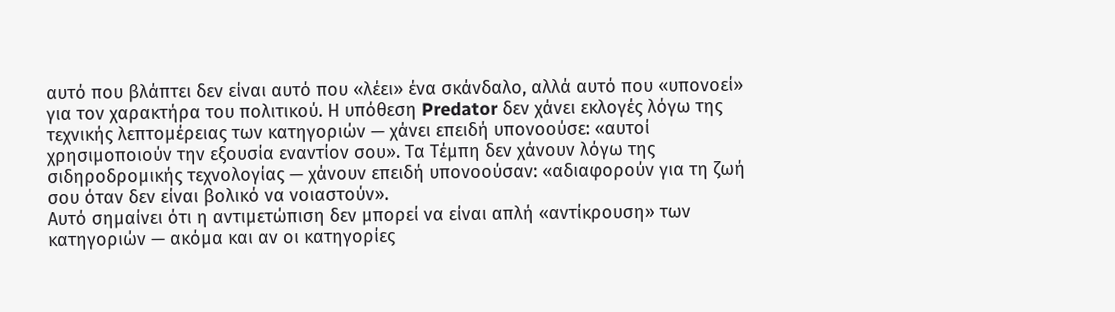αυτό που βλάπτει δεν είναι αυτό που «λέει» ένα σκάνδαλο, αλλά αυτό που «υπονοεί» για τον χαρακτήρα του πολιτικού. Η υπόθεση Predator δεν χάνει εκλογές λόγω της τεχνικής λεπτομέρειας των κατηγοριών — χάνει επειδή υπονοούσε: «αυτοί χρησιμοποιούν την εξουσία εναντίον σου». Τα Τέμπη δεν χάνουν λόγω της σιδηροδρομικής τεχνολογίας — χάνουν επειδή υπονοούσαν: «αδιαφορούν για τη ζωή σου όταν δεν είναι βολικό να νοιαστούν».
Αυτό σημαίνει ότι η αντιμετώπιση δεν μπορεί να είναι απλή «αντίκρουση» των κατηγοριών — ακόμα και αν οι κατηγορίες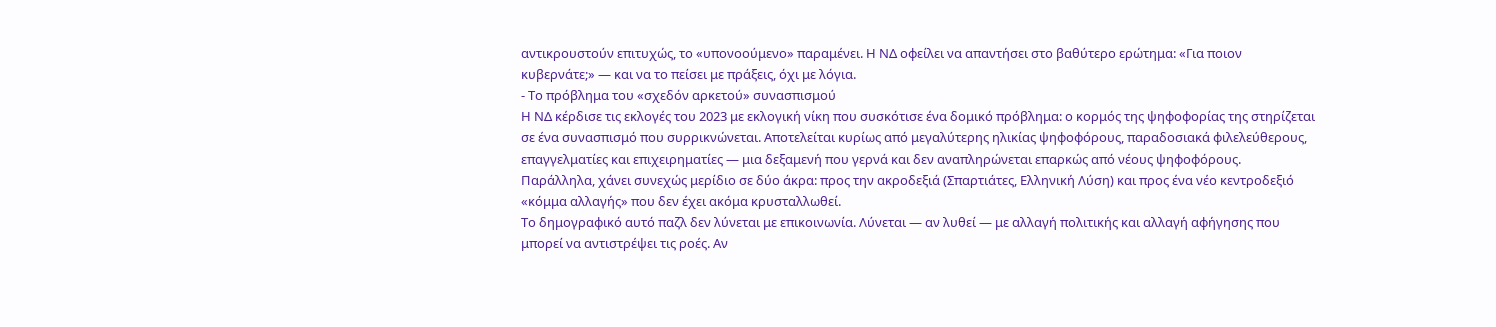αντικρουστούν επιτυχώς, το «υπονοούμενο» παραμένει. Η ΝΔ οφείλει να απαντήσει στο βαθύτερο ερώτημα: «Για ποιον κυβερνάτε;» — και να το πείσει με πράξεις, όχι με λόγια.
- Το πρόβλημα του «σχεδόν αρκετού» συνασπισμού
Η ΝΔ κέρδισε τις εκλογές του 2023 με εκλογική νίκη που συσκότισε ένα δομικό πρόβλημα: ο κορμός της ψηφοφορίας της στηρίζεται σε ένα συνασπισμό που συρρικνώνεται. Αποτελείται κυρίως από μεγαλύτερης ηλικίας ψηφοφόρους, παραδοσιακά φιλελεύθερους, επαγγελματίες και επιχειρηματίες — μια δεξαμενή που γερνά και δεν αναπληρώνεται επαρκώς από νέους ψηφοφόρους. Παράλληλα, χάνει συνεχώς μερίδιο σε δύο άκρα: προς την ακροδεξιά (Σπαρτιάτες, Ελληνική Λύση) και προς ένα νέο κεντροδεξιό «κόμμα αλλαγής» που δεν έχει ακόμα κρυσταλλωθεί.
Το δημογραφικό αυτό παζλ δεν λύνεται με επικοινωνία. Λύνεται — αν λυθεί — με αλλαγή πολιτικής και αλλαγή αφήγησης που μπορεί να αντιστρέψει τις ροές. Αν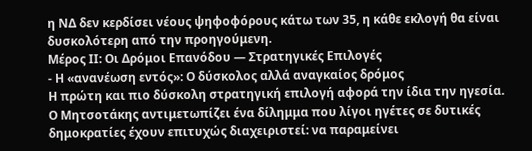η ΝΔ δεν κερδίσει νέους ψηφοφόρους κάτω των 35, η κάθε εκλογή θα είναι δυσκολότερη από την προηγούμενη.
Μέρος ΙΙ: Οι Δρόμοι Επανόδου — Στρατηγικές Επιλογές
- Η «ανανέωση εντός»: Ο δύσκολος αλλά αναγκαίος δρόμος
Η πρώτη και πιο δύσκολη στρατηγική επιλογή αφορά την ίδια την ηγεσία. Ο Μητσοτάκης αντιμετωπίζει ένα δίλημμα που λίγοι ηγέτες σε δυτικές δημοκρατίες έχουν επιτυχώς διαχειριστεί: να παραμείνει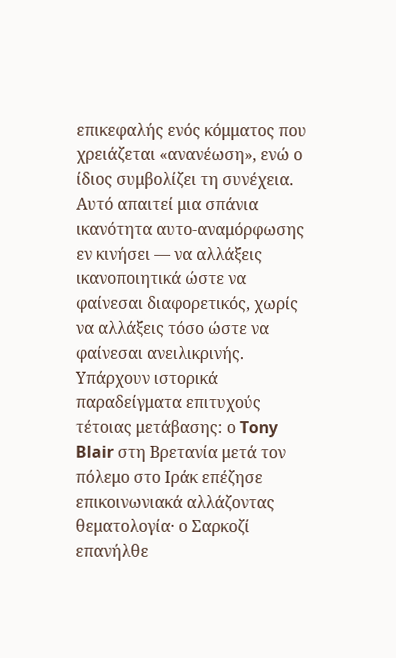επικεφαλής ενός κόμματος που χρειάζεται «ανανέωση», ενώ ο ίδιος συμβολίζει τη συνέχεια. Αυτό απαιτεί μια σπάνια ικανότητα αυτο-αναμόρφωσης εν κινήσει — να αλλάξεις ικανοποιητικά ώστε να φαίνεσαι διαφορετικός, χωρίς να αλλάξεις τόσο ώστε να φαίνεσαι ανειλικρινής.
Υπάρχουν ιστορικά παραδείγματα επιτυχούς τέτοιας μετάβασης: ο Tony Blair στη Βρετανία μετά τον πόλεμο στο Ιράκ επέζησε επικοινωνιακά αλλάζοντας θεματολογία· ο Σαρκοζί επανήλθε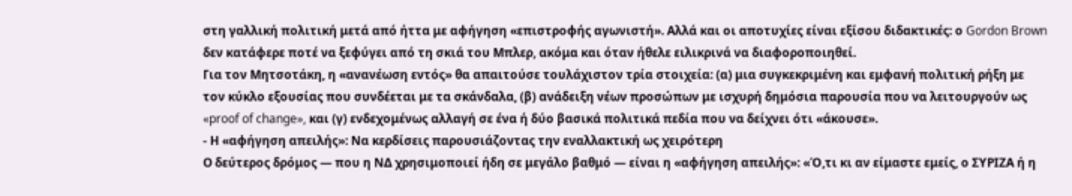στη γαλλική πολιτική μετά από ήττα με αφήγηση «επιστροφής αγωνιστή». Αλλά και οι αποτυχίες είναι εξίσου διδακτικές: ο Gordon Brown δεν κατάφερε ποτέ να ξεφύγει από τη σκιά του Μπλερ, ακόμα και όταν ήθελε ειλικρινά να διαφοροποιηθεί.
Για τον Μητσοτάκη, η «ανανέωση εντός» θα απαιτούσε τουλάχιστον τρία στοιχεία: (α) μια συγκεκριμένη και εμφανή πολιτική ρήξη με τον κύκλο εξουσίας που συνδέεται με τα σκάνδαλα, (β) ανάδειξη νέων προσώπων με ισχυρή δημόσια παρουσία που να λειτουργούν ως «proof of change», και (γ) ενδεχομένως αλλαγή σε ένα ή δύο βασικά πολιτικά πεδία που να δείχνει ότι «άκουσε».
- Η «αφήγηση απειλής»: Να κερδίσεις παρουσιάζοντας την εναλλακτική ως χειρότερη
Ο δεύτερος δρόμος — που η ΝΔ χρησιμοποιεί ήδη σε μεγάλο βαθμό — είναι η «αφήγηση απειλής»: «Ό,τι κι αν είμαστε εμείς, ο ΣΥΡΙΖΑ ή η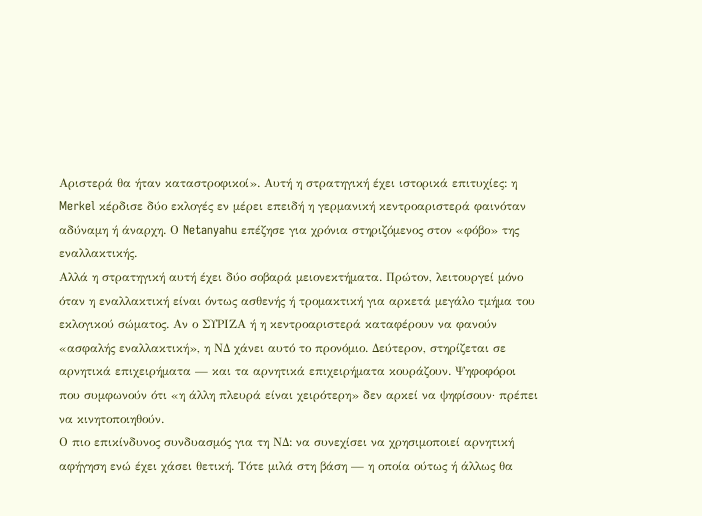Αριστερά θα ήταν καταστροφικοί». Αυτή η στρατηγική έχει ιστορικά επιτυχίες: η Merkel κέρδισε δύο εκλογές εν μέρει επειδή η γερμανική κεντροαριστερά φαινόταν αδύναμη ή άναρχη. Ο Netanyahu επέζησε για χρόνια στηριζόμενος στον «φόβο» της εναλλακτικής.
Αλλά η στρατηγική αυτή έχει δύο σοβαρά μειονεκτήματα. Πρώτον, λειτουργεί μόνο όταν η εναλλακτική είναι όντως ασθενής ή τρομακτική για αρκετά μεγάλο τμήμα του εκλογικού σώματος. Αν ο ΣΥΡΙΖΑ ή η κεντροαριστερά καταφέρουν να φανούν «ασφαλής εναλλακτική», η ΝΔ χάνει αυτό το προνόμιο. Δεύτερον, στηρίζεται σε αρνητικά επιχειρήματα — και τα αρνητικά επιχειρήματα κουράζουν. Ψηφοφόροι που συμφωνούν ότι «η άλλη πλευρά είναι χειρότερη» δεν αρκεί να ψηφίσουν· πρέπει να κινητοποιηθούν.
Ο πιο επικίνδυνος συνδυασμός για τη ΝΔ: να συνεχίσει να χρησιμοποιεί αρνητική αφήγηση ενώ έχει χάσει θετική. Τότε μιλά στη βάση — η οποία ούτως ή άλλως θα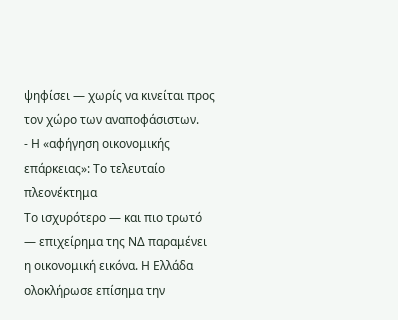ψηφίσει — χωρίς να κινείται προς τον χώρο των αναποφάσιστων.
- Η «αφήγηση οικονομικής επάρκειας»: Το τελευταίο πλεονέκτημα
Το ισχυρότερο — και πιο τρωτό — επιχείρημα της ΝΔ παραμένει η οικονομική εικόνα. Η Ελλάδα ολοκλήρωσε επίσημα την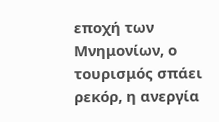εποχή των Μνημονίων, ο τουρισμός σπάει ρεκόρ, η ανεργία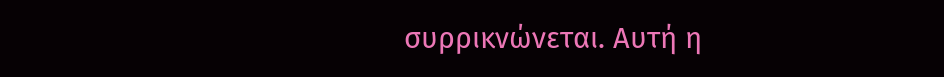συρρικνώνεται. Αυτή η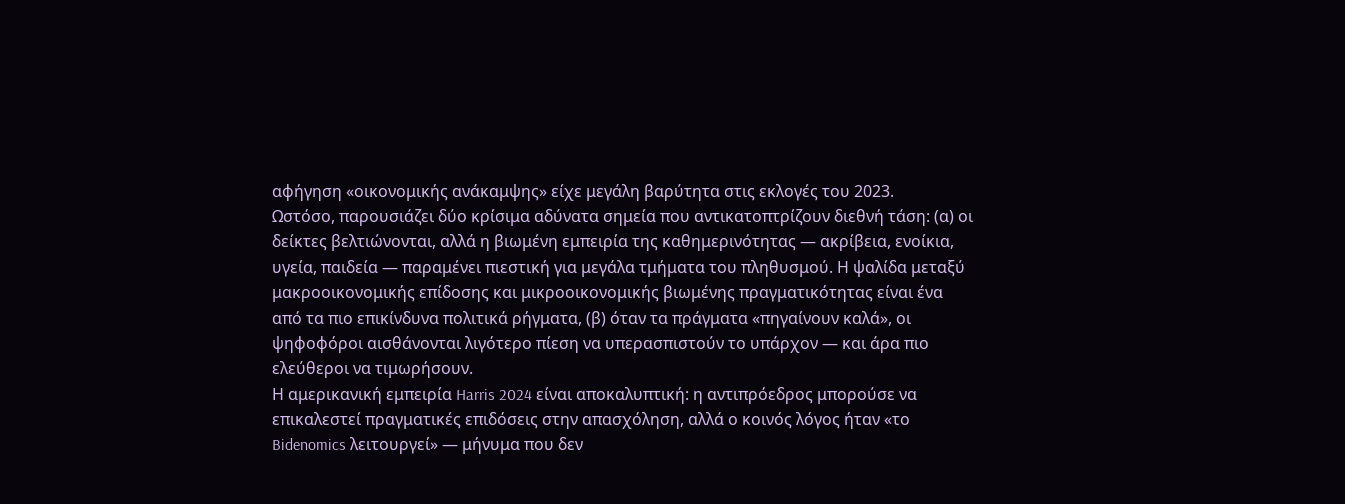αφήγηση «οικονομικής ανάκαμψης» είχε μεγάλη βαρύτητα στις εκλογές του 2023.
Ωστόσο, παρουσιάζει δύο κρίσιμα αδύνατα σημεία που αντικατοπτρίζουν διεθνή τάση: (α) οι δείκτες βελτιώνονται, αλλά η βιωμένη εμπειρία της καθημερινότητας — ακρίβεια, ενοίκια, υγεία, παιδεία — παραμένει πιεστική για μεγάλα τμήματα του πληθυσμού. Η ψαλίδα μεταξύ μακροοικονομικής επίδοσης και μικροοικονομικής βιωμένης πραγματικότητας είναι ένα από τα πιο επικίνδυνα πολιτικά ρήγματα, (β) όταν τα πράγματα «πηγαίνουν καλά», οι ψηφοφόροι αισθάνονται λιγότερο πίεση να υπερασπιστούν το υπάρχον — και άρα πιο ελεύθεροι να τιμωρήσουν.
Η αμερικανική εμπειρία Harris 2024 είναι αποκαλυπτική: η αντιπρόεδρος μπορούσε να επικαλεστεί πραγματικές επιδόσεις στην απασχόληση, αλλά ο κοινός λόγος ήταν «το Bidenomics λειτουργεί» — μήνυμα που δεν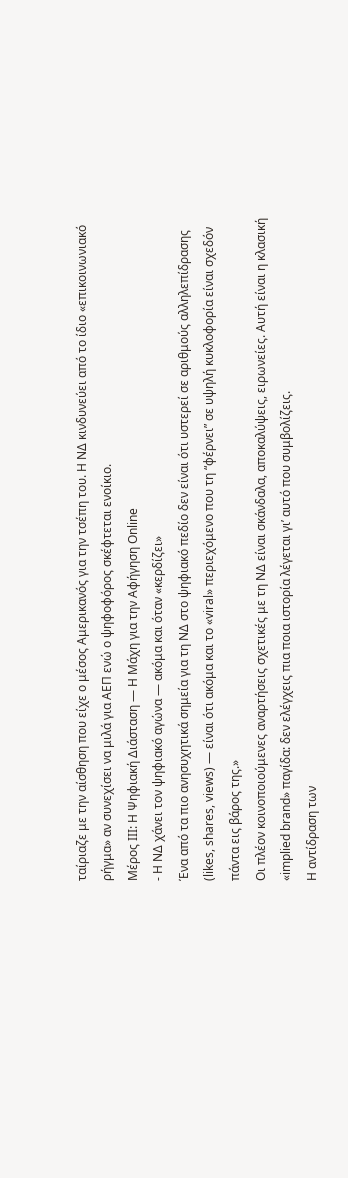ταίριαζε με την αίσθηση που είχε ο μέσος Αμερικανός για την τσέπη του. Η ΝΔ κινδυνεύει από το ίδιο «επικοινωνιακό ρήγμα» αν συνεχίσει να μιλά για ΑΕΠ ενώ ο ψηφοφόρος σκέφτεται ενοίκιο.
Μέρος ΙΙΙ: Η Ψηφιακή Διάσταση — Η Μάχη για την Αφήγηση Online
- Η ΝΔ χάνει τον ψηφιακό αγώνα — ακόμα και όταν «κερδίζει»
Ένα από τα πιο ανησυχητικά σημεία για τη ΝΔ στο ψηφιακό πεδίο δεν είναι ότι υστερεί σε αριθμούς αλληλεπίδρασης (likes, shares, views) — είναι ότι ακόμα και το «viral» περιεχόμενο που τη “φέρνει” σε υψηλή κυκλοφορία είναι σχεδόν πάντα εις βάρος της.»
Οι πλέον κοινοποιούμενες αναρτήσεις σχετικές με τη ΝΔ είναι σκάνδαλα, αποκαλύψεις, ειρωνείες. Αυτή είναι η κλασική «implied brand» παγίδα: δεν ελέγχεις πια ποια ιστορία λέγεται γι’ αυτό που συμβολίζεις.
Η αντίδραση των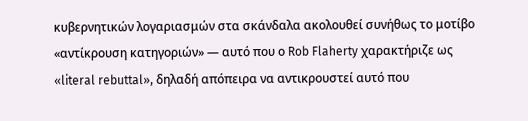κυβερνητικών λογαριασμών στα σκάνδαλα ακολουθεί συνήθως το μοτίβο «αντίκρουση κατηγοριών» — αυτό που ο Rob Flaherty χαρακτήριζε ως «literal rebuttal», δηλαδή απόπειρα να αντικρουστεί αυτό που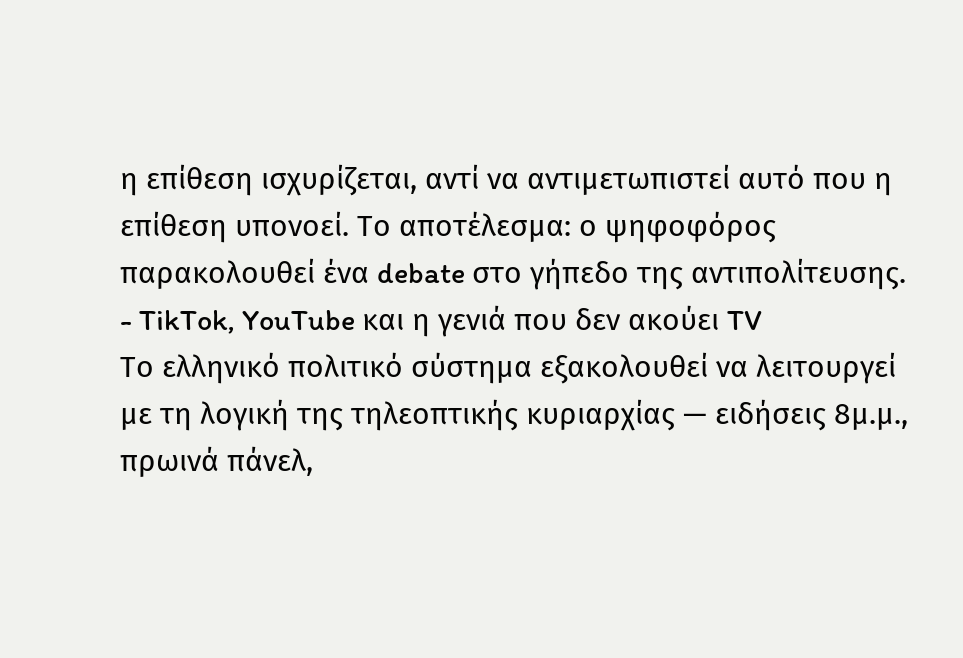η επίθεση ισχυρίζεται, αντί να αντιμετωπιστεί αυτό που η επίθεση υπονοεί. Το αποτέλεσμα: ο ψηφοφόρος παρακολουθεί ένα debate στο γήπεδο της αντιπολίτευσης.
- TikTok, YouTube και η γενιά που δεν ακούει TV
Το ελληνικό πολιτικό σύστημα εξακολουθεί να λειτουργεί με τη λογική της τηλεοπτικής κυριαρχίας — ειδήσεις 8μ.μ., πρωινά πάνελ,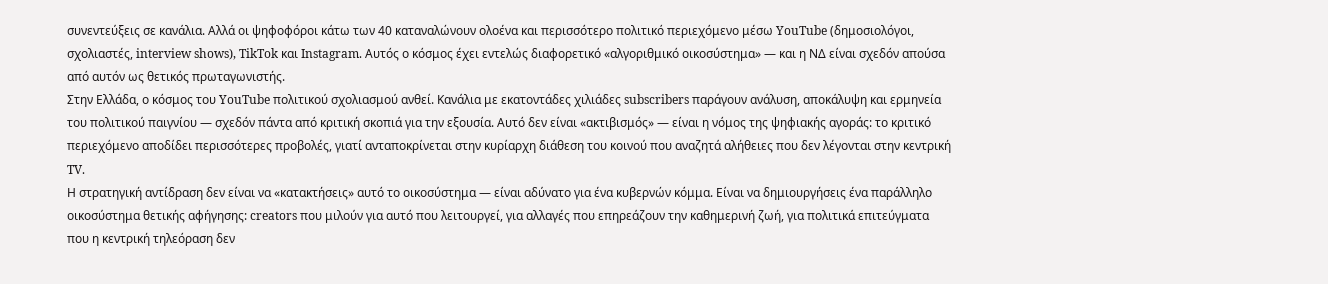συνεντεύξεις σε κανάλια. Αλλά οι ψηφοφόροι κάτω των 40 καταναλώνουν ολοένα και περισσότερο πολιτικό περιεχόμενο μέσω YouTube (δημοσιολόγοι, σχολιαστές, interview shows), TikTok και Instagram. Αυτός ο κόσμος έχει εντελώς διαφορετικό «αλγοριθμικό οικοσύστημα» — και η ΝΔ είναι σχεδόν απούσα από αυτόν ως θετικός πρωταγωνιστής.
Στην Ελλάδα, ο κόσμος του YouTube πολιτικού σχολιασμού ανθεί. Κανάλια με εκατοντάδες χιλιάδες subscribers παράγουν ανάλυση, αποκάλυψη και ερμηνεία του πολιτικού παιγνίου — σχεδόν πάντα από κριτική σκοπιά για την εξουσία. Αυτό δεν είναι «ακτιβισμός» — είναι η νόμος της ψηφιακής αγοράς: το κριτικό περιεχόμενο αποδίδει περισσότερες προβολές, γιατί ανταποκρίνεται στην κυρίαρχη διάθεση του κοινού που αναζητά αλήθειες που δεν λέγονται στην κεντρική TV.
Η στρατηγική αντίδραση δεν είναι να «κατακτήσεις» αυτό το οικοσύστημα — είναι αδύνατο για ένα κυβερνών κόμμα. Είναι να δημιουργήσεις ένα παράλληλο οικοσύστημα θετικής αφήγησης: creators που μιλούν για αυτό που λειτουργεί, για αλλαγές που επηρεάζουν την καθημερινή ζωή, για πολιτικά επιτεύγματα που η κεντρική τηλεόραση δεν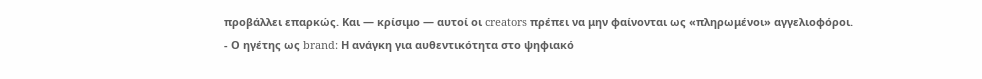προβάλλει επαρκώς. Και — κρίσιμο — αυτοί οι creators πρέπει να μην φαίνονται ως «πληρωμένοι» αγγελιοφόροι.
- Ο ηγέτης ως brand: Η ανάγκη για αυθεντικότητα στο ψηφιακό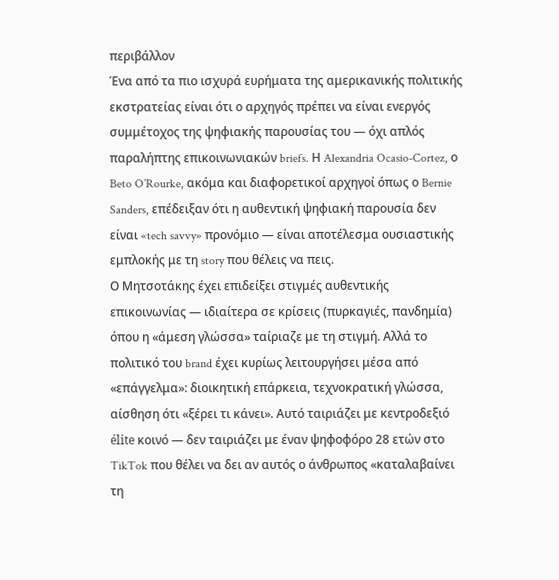περιβάλλον
Ένα από τα πιο ισχυρά ευρήματα της αμερικανικής πολιτικής εκστρατείας είναι ότι ο αρχηγός πρέπει να είναι ενεργός συμμέτοχος της ψηφιακής παρουσίας του — όχι απλός παραλήπτης επικοινωνιακών briefs. Η Alexandria Ocasio-Cortez, ο Beto O’Rourke, ακόμα και διαφορετικοί αρχηγοί όπως ο Bernie Sanders, επέδειξαν ότι η αυθεντική ψηφιακή παρουσία δεν είναι «tech savvy» προνόμιο — είναι αποτέλεσμα ουσιαστικής εμπλοκής με τη story που θέλεις να πεις.
Ο Μητσοτάκης έχει επιδείξει στιγμές αυθεντικής επικοινωνίας — ιδιαίτερα σε κρίσεις (πυρκαγιές, πανδημία) όπου η «άμεση γλώσσα» ταίριαζε με τη στιγμή. Αλλά το πολιτικό του brand έχει κυρίως λειτουργήσει μέσα από «επάγγελμα»: διοικητική επάρκεια, τεχνοκρατική γλώσσα, αίσθηση ότι «ξέρει τι κάνει». Αυτό ταιριάζει με κεντροδεξιό élite κοινό — δεν ταιριάζει με έναν ψηφοφόρο 28 ετών στο TikTok που θέλει να δει αν αυτός ο άνθρωπος «καταλαβαίνει τη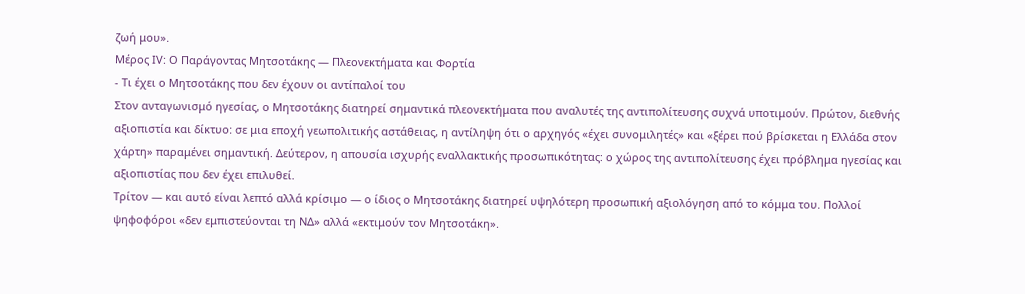ζωή μου».
Μέρος ΙV: Ο Παράγοντας Μητσοτάκης — Πλεονεκτήματα και Φορτία
- Τι έχει ο Μητσοτάκης που δεν έχουν οι αντίπαλοί του
Στον ανταγωνισμό ηγεσίας, ο Μητσοτάκης διατηρεί σημαντικά πλεονεκτήματα που αναλυτές της αντιπολίτευσης συχνά υποτιμούν. Πρώτον, διεθνής αξιοπιστία και δίκτυο: σε μια εποχή γεωπολιτικής αστάθειας, η αντίληψη ότι ο αρχηγός «έχει συνομιλητές» και «ξέρει πού βρίσκεται η Ελλάδα στον χάρτη» παραμένει σημαντική. Δεύτερον, η απουσία ισχυρής εναλλακτικής προσωπικότητας: ο χώρος της αντιπολίτευσης έχει πρόβλημα ηγεσίας και αξιοπιστίας που δεν έχει επιλυθεί.
Τρίτον — και αυτό είναι λεπτό αλλά κρίσιμο — ο ίδιος ο Μητσοτάκης διατηρεί υψηλότερη προσωπική αξιολόγηση από το κόμμα του. Πολλοί ψηφοφόροι «δεν εμπιστεύονται τη ΝΔ» αλλά «εκτιμούν τον Μητσοτάκη».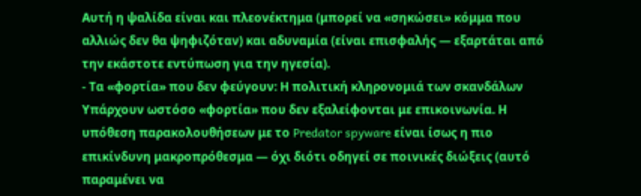Αυτή η ψαλίδα είναι και πλεονέκτημα (μπορεί να «σηκώσει» κόμμα που αλλιώς δεν θα ψηφιζόταν) και αδυναμία (είναι επισφαλής — εξαρτάται από την εκάστοτε εντύπωση για την ηγεσία).
- Τα «φορτία» που δεν φεύγουν: Η πολιτική κληρονομιά των σκανδάλων
Υπάρχουν ωστόσο «φορτία» που δεν εξαλείφονται με επικοινωνία. Η υπόθεση παρακολουθήσεων με το Predator spyware είναι ίσως η πιο επικίνδυνη μακροπρόθεσμα — όχι διότι οδηγεί σε ποινικές διώξεις (αυτό παραμένει να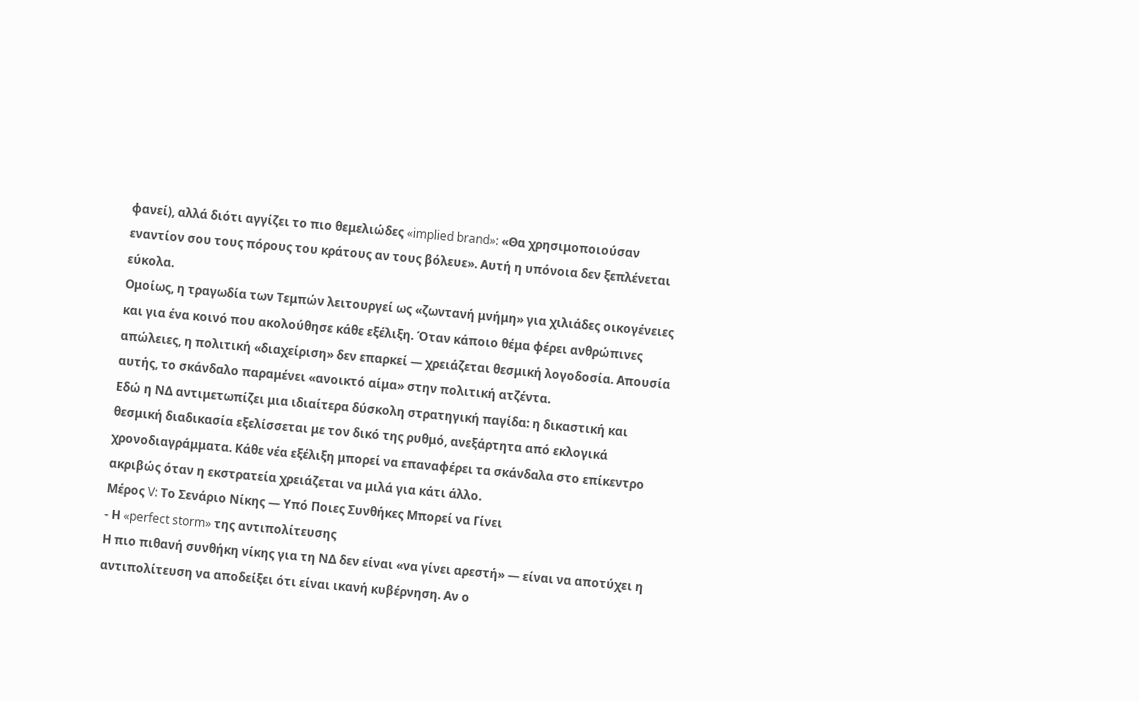φανεί), αλλά διότι αγγίζει το πιο θεμελιώδες «implied brand»: «Θα χρησιμοποιούσαν εναντίον σου τους πόρους του κράτους αν τους βόλευε». Αυτή η υπόνοια δεν ξεπλένεται εύκολα.
Ομοίως, η τραγωδία των Τεμπών λειτουργεί ως «ζωντανή μνήμη» για χιλιάδες οικογένειες και για ένα κοινό που ακολούθησε κάθε εξέλιξη. Όταν κάποιο θέμα φέρει ανθρώπινες απώλειες, η πολιτική «διαχείριση» δεν επαρκεί — χρειάζεται θεσμική λογοδοσία. Απουσία αυτής, το σκάνδαλο παραμένει «ανοικτό αίμα» στην πολιτική ατζέντα.
Εδώ η ΝΔ αντιμετωπίζει μια ιδιαίτερα δύσκολη στρατηγική παγίδα: η δικαστική και θεσμική διαδικασία εξελίσσεται με τον δικό της ρυθμό, ανεξάρτητα από εκλογικά χρονοδιαγράμματα. Κάθε νέα εξέλιξη μπορεί να επαναφέρει τα σκάνδαλα στο επίκεντρο ακριβώς όταν η εκστρατεία χρειάζεται να μιλά για κάτι άλλο.
Μέρος V: Το Σενάριο Νίκης — Υπό Ποιες Συνθήκες Μπορεί να Γίνει
- Η «perfect storm» της αντιπολίτευσης
Η πιο πιθανή συνθήκη νίκης για τη ΝΔ δεν είναι «να γίνει αρεστή» — είναι να αποτύχει η αντιπολίτευση να αποδείξει ότι είναι ικανή κυβέρνηση. Αν ο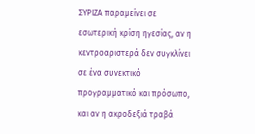ΣΥΡΙΖΑ παραμείνει σε εσωτερική κρίση ηγεσίας, αν η κεντροαριστερά δεν συγκλίνει σε ένα συνεκτικό προγραμματικό και πρόσωπο, και αν η ακροδεξιά τραβά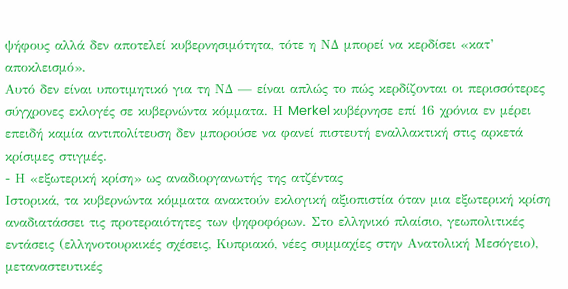ψήφους αλλά δεν αποτελεί κυβερνησιμότητα, τότε η ΝΔ μπορεί να κερδίσει «κατ’ αποκλεισμό».
Αυτό δεν είναι υποτιμητικό για τη ΝΔ — είναι απλώς το πώς κερδίζονται οι περισσότερες σύγχρονες εκλογές σε κυβερνώντα κόμματα. Η Merkel κυβέρνησε επί 16 χρόνια εν μέρει επειδή καμία αντιπολίτευση δεν μπορούσε να φανεί πιστευτή εναλλακτική στις αρκετά κρίσιμες στιγμές.
- Η «εξωτερική κρίση» ως αναδιοργανωτής της ατζέντας
Ιστορικά, τα κυβερνώντα κόμματα ανακτούν εκλογική αξιοπιστία όταν μια εξωτερική κρίση αναδιατάσσει τις προτεραιότητες των ψηφοφόρων. Στο ελληνικό πλαίσιο, γεωπολιτικές εντάσεις (ελληνοτουρκικές σχέσεις, Κυπριακό, νέες συμμαχίες στην Ανατολική Μεσόγειο), μεταναστευτικές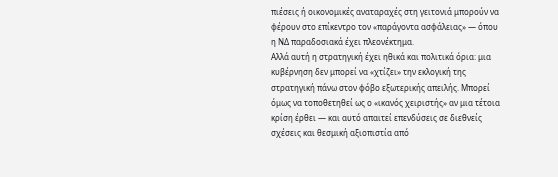πιέσεις ή οικονομικές αναταραχές στη γειτονιά μπορούν να φέρουν στο επίκεντρο τον «παράγοντα ασφάλειας» — όπου η ΝΔ παραδοσιακά έχει πλεονέκτημα.
Αλλά αυτή η στρατηγική έχει ηθικά και πολιτικά όρια: μια κυβέρνηση δεν μπορεί να «χτίζει» την εκλογική της στρατηγική πάνω στον φόβο εξωτερικής απειλής. Μπορεί όμως να τοποθετηθεί ως ο «ικανός χειριστής» αν μια τέτοια κρίση έρθει — και αυτό απαιτεί επενδύσεις σε διεθνείς σχέσεις και θεσμική αξιοπιστία από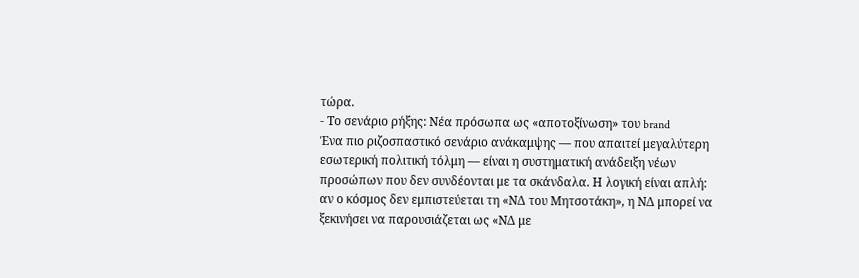τώρα.
- Το σενάριο ρήξης: Νέα πρόσωπα ως «αποτοξίνωση» του brand
Ένα πιο ριζοσπαστικό σενάριο ανάκαμψης — που απαιτεί μεγαλύτερη εσωτερική πολιτική τόλμη — είναι η συστηματική ανάδειξη νέων προσώπων που δεν συνδέονται με τα σκάνδαλα. Η λογική είναι απλή: αν ο κόσμος δεν εμπιστεύεται τη «ΝΔ του Μητσοτάκη», η ΝΔ μπορεί να ξεκινήσει να παρουσιάζεται ως «ΝΔ με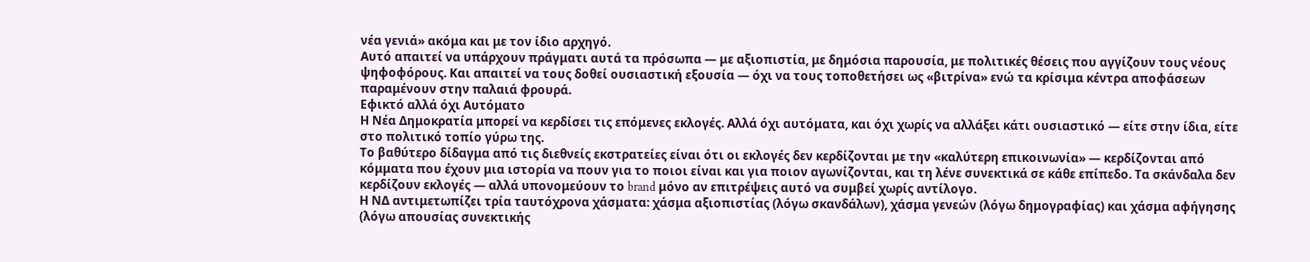νέα γενιά» ακόμα και με τον ίδιο αρχηγό.
Αυτό απαιτεί να υπάρχουν πράγματι αυτά τα πρόσωπα — με αξιοπιστία, με δημόσια παρουσία, με πολιτικές θέσεις που αγγίζουν τους νέους ψηφοφόρους. Και απαιτεί να τους δοθεί ουσιαστική εξουσία — όχι να τους τοποθετήσει ως «βιτρίνα» ενώ τα κρίσιμα κέντρα αποφάσεων παραμένουν στην παλαιά φρουρά.
Εφικτό αλλά όχι Αυτόματο
Η Νέα Δημοκρατία μπορεί να κερδίσει τις επόμενες εκλογές. Αλλά όχι αυτόματα, και όχι χωρίς να αλλάξει κάτι ουσιαστικό — είτε στην ίδια, είτε στο πολιτικό τοπίο γύρω της.
Το βαθύτερο δίδαγμα από τις διεθνείς εκστρατείες είναι ότι οι εκλογές δεν κερδίζονται με την «καλύτερη επικοινωνία» — κερδίζονται από κόμματα που έχουν μια ιστορία να πουν για το ποιοι είναι και για ποιον αγωνίζονται, και τη λένε συνεκτικά σε κάθε επίπεδο. Τα σκάνδαλα δεν κερδίζουν εκλογές — αλλά υπονομεύουν το brand μόνο αν επιτρέψεις αυτό να συμβεί χωρίς αντίλογο.
Η ΝΔ αντιμετωπίζει τρία ταυτόχρονα χάσματα: χάσμα αξιοπιστίας (λόγω σκανδάλων), χάσμα γενεών (λόγω δημογραφίας) και χάσμα αφήγησης (λόγω απουσίας συνεκτικής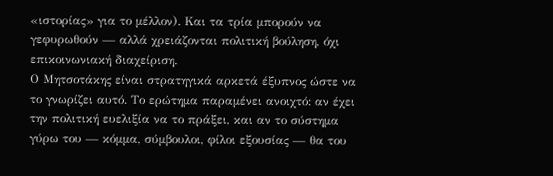«ιστορίας» για το μέλλον). Και τα τρία μπορούν να γεφυρωθούν — αλλά χρειάζονται πολιτική βούληση, όχι επικοινωνιακή διαχείριση.
Ο Μητσοτάκης είναι στρατηγικά αρκετά έξυπνος ώστε να το γνωρίζει αυτό. Το ερώτημα παραμένει ανοιχτό: αν έχει την πολιτική ευελιξία να το πράξει, και αν το σύστημα γύρω του — κόμμα, σύμβουλοι, φίλοι εξουσίας — θα του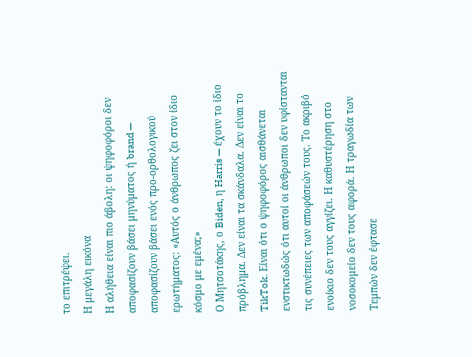το επιτρέψει.
Η μεγάλη εικόνα
Η αλήθεια είναι πιο άβολη: οι ψηφοφόροι δεν αποφασίζουν βάσει μηνύματος ή brand — αποφασίζουν βάσει ενός προ-ορθολογικού ερωτήματος: «Αυτός ο άνθρωπος ζει στον ίδιο κόσμο με εμένα;»
Ο Μητσοτάκης, ο Biden, η Harris — έχουν το ίδιο πρόβλημα. Δεν είναι τα σκάνδαλα. Δεν είναι το TikTok. Είναι ότι ο ψηφοφόρος αισθάνεται ενστικτωδώς ότι αυτοί οι άνθρωποι δεν υφίστανται τις συνέπειες των αποφάσεών τους. Το ακριβό ενοίκιο δεν τους αγγίζει. Η καθυστέρηση στο νοσοκομείο δεν τους αφορά. Η τραγωδία των Τεμπών δεν έφτασε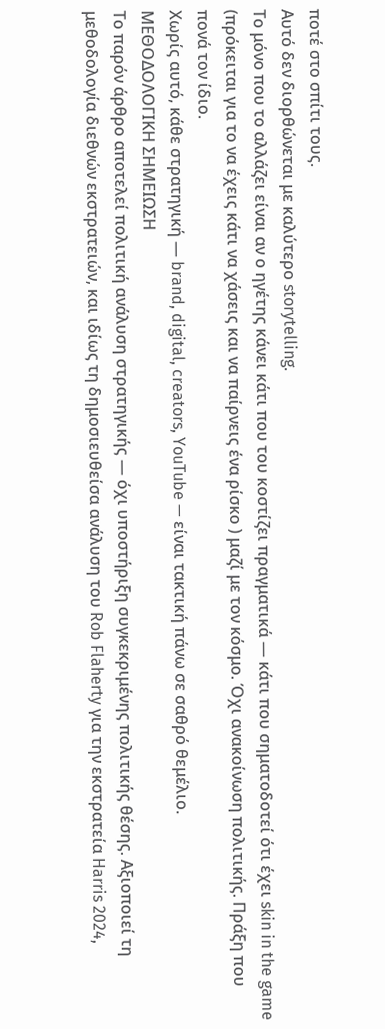ποτέ στο σπίτι τους.
Αυτό δεν διορθώνεται με καλύτερο storytelling.
Το μόνο που το αλλάζει είναι αν ο ηγέτης κάνει κάτι που του κοστίζει πραγματικά — κάτι που σηματοδοτεί ότι έχει skin in the game (πρόκειται για το να έχεις κάτι να χάσεις και να παίρνεις ένα ρίσκο ) μαζί με τον κόσμο. Όχι ανακοίνωση πολιτικής. Πράξη που πονά τον ίδιο.
Χωρίς αυτό, κάθε στρατηγική — brand, digital, creators, YouTube — είναι τακτική πάνω σε σαθρό θεμέλιο.
ΜΕΘΟΔΟΛΟΓΙΚΗ ΣΗΜΕΙΩΣΗ
Το παρόν άρθρο αποτελεί πολιτική ανάλυση στρατηγικής — όχι υποστήριξη συγκεκριμένης πολιτικής θέσης. Αξιοποιεί τη μεθοδολογία διεθνών εκστρατειών, και ιδίως τη δημοσιευθείσα ανάλυση του Rob Flaherty για την εκστρατεία Harris 2024,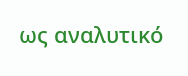ως αναλυτικό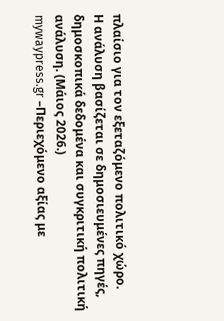πλαίσιο για τον εξεταζόμενο πολιτικό χώρο.
Η ανάλυση βασίζεται σε δημοσιευμένες πηγές, δημοσκοπικά δεδομένα και συγκριτική πολιτική ανάλυση. (Μάιος 2026.)
mywaypress.gr –Περιεχόμενο αξίας με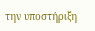την υποστήριξη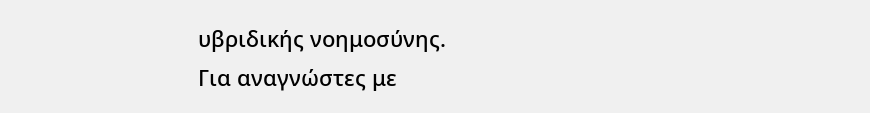υβριδικής νοημοσύνης.
Για αναγνώστες με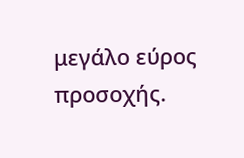μεγάλο εύρος προσοχής.